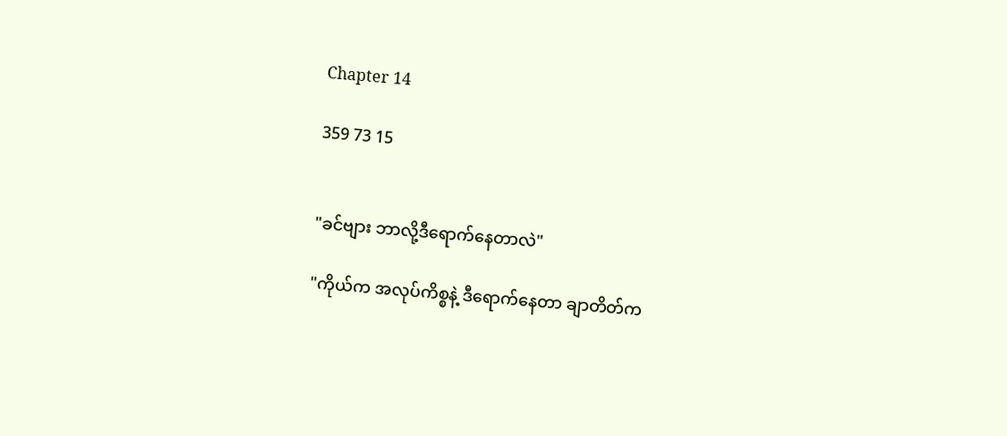Chapter 14

359 73 15


"ခင်ဗျား ဘာလို့ဒီရောက်နေတာလဲ"

"ကိုယ်က အလုပ်ကိစ္စနဲ့ ဒီရောက်နေတာ ချာတိတ်က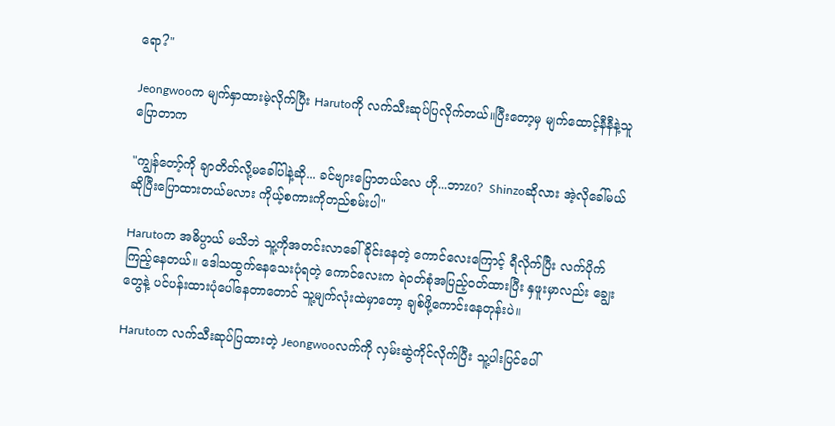ရော?"

Jeongwooက မျက်နှာထားမဲ့လိုက်ပြီး Harutoကို လက်သီးဆုပ်ပြလိုက်တယ်။ပြီးတော့မှ မျက်ထောင့်နီနီနဲ့သူပြောတာက

"ကျွန်တော့်ကို ချာတိတ်လို့မခေါ်ပါနဲ့ဆို... ခင်ဗျားပြောတယ်လေ ဟို...ဘာzo?  Shinzoဆိုလား အဲ့လိုခေါ်မယ်ဆိုပြီးပြောထားတယ်မလား ကိုယ့်စကားကိုတည်စမ်းပါ"

Harutoက အဓိပ္ပာယ် မသိဘဲ သူ့ကိုအတင်းလာခေါ်ခိုင်းနေတဲ့ ကောင်လေးကြောင့် ရီလိုက်ပြီး လက်ပိုက်ကြည့်နေတယ်။ ဒေါသထွက်နေသေးပုံရတဲ့ ကောင်လေးက ရဲဝတ်စုံအပြည့်ဝတ်ထားပြီး နှဖူးမှာလည်း ချွေးတွေနဲ့ ပင်ပန်းထားပုံပေါ်နေတာတောင် သူ့မျက်လုံးထဲမှာတော့ ချစ်ဖို့ကောင်းနေတုန်းပဲ။

Harutoက လက်သီးဆုပ်ပြထားတဲ့ Jeongwooလက်ကို လှမ်းဆွဲကိုင်လိုက်ပြီး သူ့ပါးပြင်ပေါ်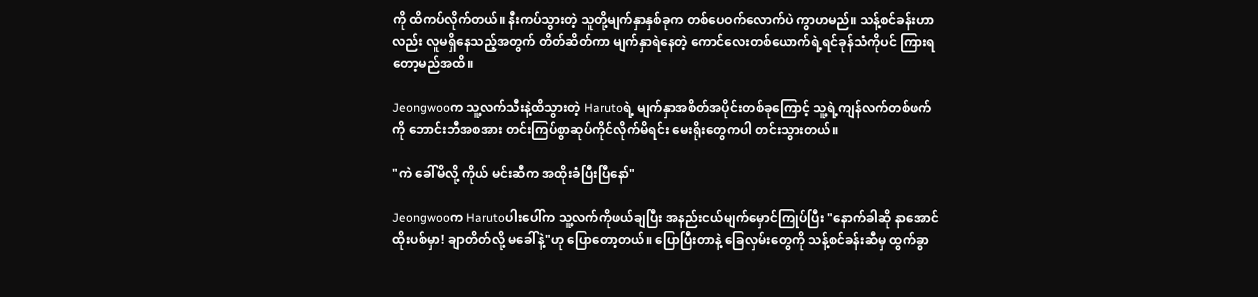ကို ထိကပ်လိုက်တယ်။ နီးကပ်သွားတဲ့ သူတို့မျက်နှာနှစ်ခုက တစ်ပေဝက်လောက်ပဲ ကွာဟမည်။ သန့်စင်ခန်းဟာလည်း လူမရှိနေသည့်အတွက် တိတ်ဆိတ်ကာ မျက်နှာရဲနေတဲ့ ကောင်လေးတစ်ယောက်ရဲ့ရင်ခုန်သံကိုပင် ကြားရတော့မည်အထိ။

Jeongwooက သူ့လက်သီးနဲ့ထိသွားတဲ့ Harutoရဲ့ မျက်နှာအစိတ်အပိုင်းတစ်ခုကြောင့် သူ့ရဲ့ကျန်လက်တစ်ဖက်ကို ဘောင်းဘီအစအား တင်းကြပ်စွာဆုပ်ကိုင်လိုက်မိရင်း မေးရိုးတွေကပါ တင်းသွားတယ်။

"ကဲ ခေါ်မိလို့ ကိုယ် မင်းဆီက အထိုးခံပြီးပြီနော်"

Jeongwooက Harutoပါးပေါ်က သူ့လက်ကိုဖယ်ချပြီး အနည်းငယ်မျက်မှောင်ကြုပ်ပြီး "နောက်ခါဆို နာအောင်ထိုးပစ်မှာ! ချာတိတ်လို့ မခေါ်နဲ့"ဟု ပြောတော့တယ်။ ပြောပြီးတာနဲ့ ခြေလှမ်းတွေကို သန့်စင်ခန်းဆီမှ ထွက်ခွာ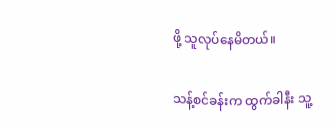ဖို့ သူလုပ်နေမိတယ်။

သန့်စင်ခန်းက ထွက်ခါနီး သူ့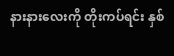နားနားလေးကို တိုးကပ်ရင်း နှစ်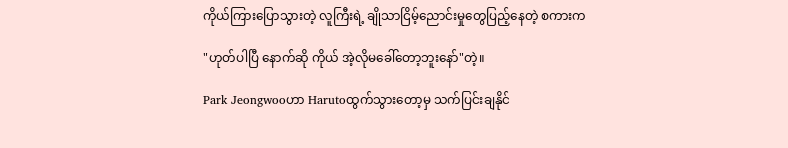ကိုယ်ကြားပြောသွားတဲ့ လူကြီးရဲ့ ချိုသာငြိမ့်ညောင်းမှုတွေပြည့်နေတဲ့ စကားက

"ဟုတ်ပါပြီ နောက်ဆို ကိုယ် အဲ့လိုမခေါ်တော့ဘူးနော်"တဲ့။

Park Jeongwooဟာ Harutoထွက်သွားတော့မှ သက်ပြင်းချနိုင်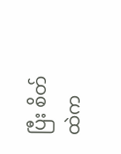ပြီး စိတ်ထဲက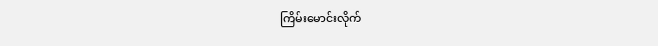ကြိမ်းမောင်းလိုက်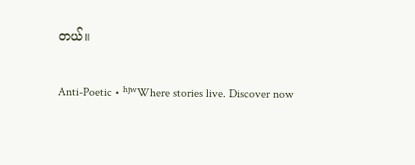တယ်။

Anti-Poetic • ʰʲʷWhere stories live. Discover now